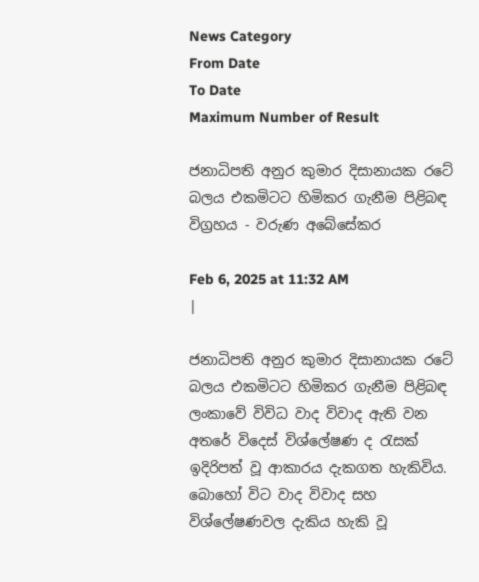News Category
From Date
To Date
Maximum Number of Result

ජනාධිපති අනුර කුමාර දිසානායක රටේ බලය එකමිටට හිමිකර ගැනීම පිළිබඳ විග්‍රහය - වරුණ අබේසේකර

Feb 6, 2025 at 11:32 AM
|

ජනාධිපති අනුර කුමාර දිසානායක රටේ බලය එකමිටට හිමිකර ගැනීම පිළිබඳ ලංකාවේ විවිධ වාද විවාද ඇති වන අතරේ විදෙස් විශ්ලේෂණ ද රැසක් ඉදිරිපත් වූ ආකාරය දැකගත හැකිවිය. බොහෝ විට වාද විවාද සහ විශ්ලේෂණවල දැකිය හැකි වූ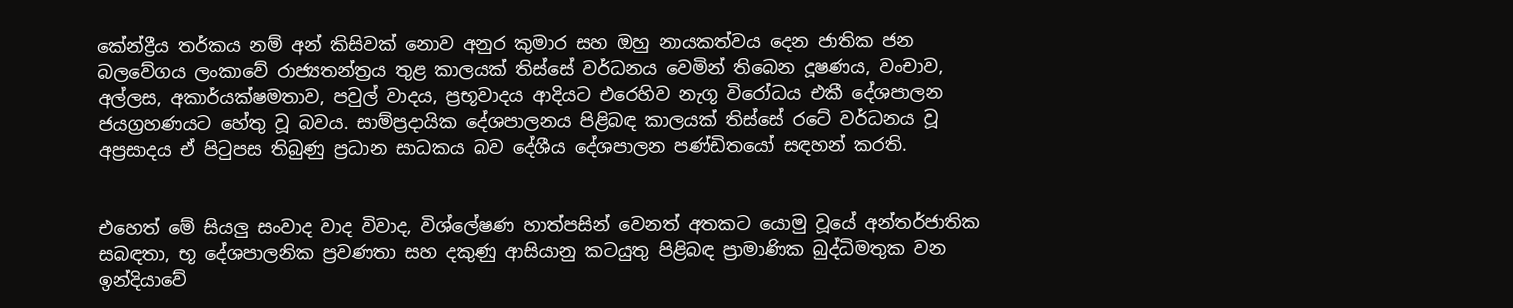කේන්ද්‍රීය තර්කය නම් අන් කිසිවක් නොව අනුර කුමාර සහ ඔහු නායකත්වය දෙන ජාතික ජන බලවේගය ලංකාවේ රාජ්‍යතන්ත්‍රය තුළ කාලයක් තිස්සේ වර්ධනය වෙමින් තිබෙන දූෂණය, වංචාව, අල්ලස, අකාර්යක්ෂමතාව, පවුල් වාදය, ප්‍රභූවාදය ආදියට එරෙහිව නැගූ විරෝධය එකී දේශපාලන ජයග්‍රහණයට හේතු වූ බවය. සාම්ප්‍රදායික දේශපාලනය පිළිබඳ කාලයක් තිස්සේ රටේ වර්ධනය වූ අප්‍රසාදය ඒ පිටුපස තිබුණු ප්‍රධාන සාධකය බව දේශීය දේශපාලන පණ්ඩිතයෝ සඳහන් කරති.


එහෙත් මේ සියලු සංවාද වාද විවාද, විශ්ලේෂණ හාත්පසින් වෙනත් අතකට යොමු වූයේ අන්තර්ජාතික සබඳතා, භූ දේශපාලනික ප්‍රවණතා සහ දකුණු ආසියානු කටයුතු පිළිබඳ ප්‍රාමාණික බුද්ධිමතුක වන ඉන්දියාවේ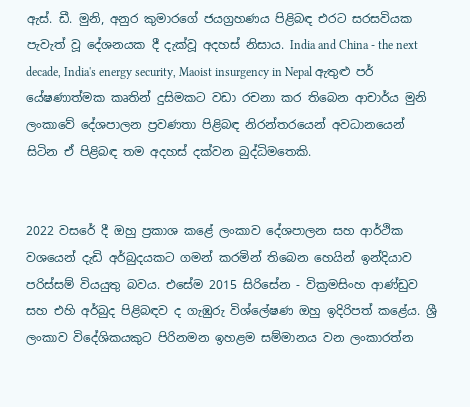ඇස්. ඩී. මුනි, අනුර කුමාරගේ ජයග්‍රහණය පිළිබඳ එරට සරසවියක පැවැත් වූ දේශනයක දී දැක්වූ අදහස් නිසාය. India and China - the next decade, India's energy security, Maoist insurgency in Nepal ඇතුළු පර් යේෂණාත්මක කෘතින් දුසිමකට වඩා රචනා කර තිබෙන ආචාර්ය මුනි ලංකාවේ දේශපාලන ප්‍රවණතා පිළිබඳ නිරන්තරයෙන් අවධානයෙන් සිටින ඒ පිළිබඳ තම අදහස් දක්වන බුද්ධිමතෙකි.


2022 වසරේ දී ඔහු ප්‍රකාශ කළේ ලංකාව දේශපාලන සහ ආර්ථික වශයෙන් දැඩි අර්බුදයකට ගමන් කරමින් තිබෙන හෙයින් ඉන්දියාව පරිස්සම් වියයුතු බවය. එසේම 2015 සිරිසේන - වික්‍රමසිංහ ආණ්ඩුව සහ එහි අර්බුද පිළිබඳව ද ගැඹුරු විශ්ලේෂණ ඔහු ඉදිරිපත් කළේය. ශ්‍රී ලංකාව විදේශිකයකුට පිරිනමන ඉහළම සම්මානය වන ලංකාරත්න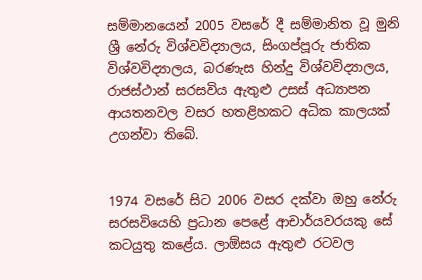සම්මානයෙන් 2005 වසරේ දී සම්මානිත වූ මුනි ශ්‍රී නේරු විශ්වවිද්‍යාලය, සිංගප්පූරු ජාතික විශ්වවිද්‍යාලය, බරණැස හින්දු විශ්වවිද්‍යාලය, රාජස්ථාන් සරසවිය ඇතුළු උසස් අධ්‍යාපන ආයතනවල වසර හතළිහකට අධික කාලයක් උගන්වා තිබේ.


1974 වසරේ සිට 2006 වසර දක්වා ඔහු නේරු සරසවියෙහි ප්‍රධාන පෙළේ ආචාර්යවරයකු සේ කටයුතු කළේය. ලාඕසය ඇතුළු රටවල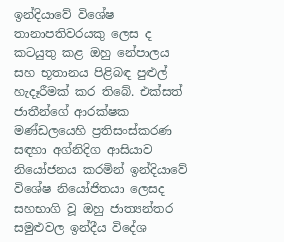ඉන්දියාවේ විශේෂ තානාපතිවරයකු ලෙස ද කටයුතු කළ ඔහු නේපාලය සහ භූතානය පිළිබඳ පුළුල් හැදෑරීමක් කර තිබේ. එක්සත් ජාතීන්ගේ ආරක්ෂක මණ්ඩලයෙහි ප්‍රතිසංස්කරණ සඳහා අග්නිදිග ආසියාව නියෝජනය කරමින් ඉන්දියාවේ විශේෂ නියෝජිතයා ලෙසද සහභාගි වූ ඔහු ජාත්‍යන්තර සමුළුවල ඉන්දීය විදේශ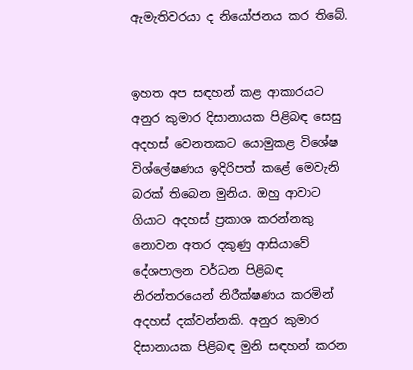ඇමැතිවරයා ද නියෝජනය කර තිබේ.


ඉහත අප සඳහන් කළ ආකාරයට අනුර කුමාර දිසානායක පිළිබඳ සෙසු අදහස් වෙනතකට යොමුකළ විශේෂ විශ්ලේෂණය ඉදිරිපත් කළේ මෙවැනි බරක් තිබෙන මුනිය. ඔහු ආවාට ගියාට අදහස් ප්‍රකාශ කරන්නකු නොවන අතර දකුණු ආසියාවේ දේශපාලන වර්ධන පිළිබඳ නිරන්තරයෙන් නිරීක්ෂණය කරමින් අදහස් දක්වන්නකි. අනුර කුමාර දිසානායක පිළිබඳ මුනි සඳහන් කරන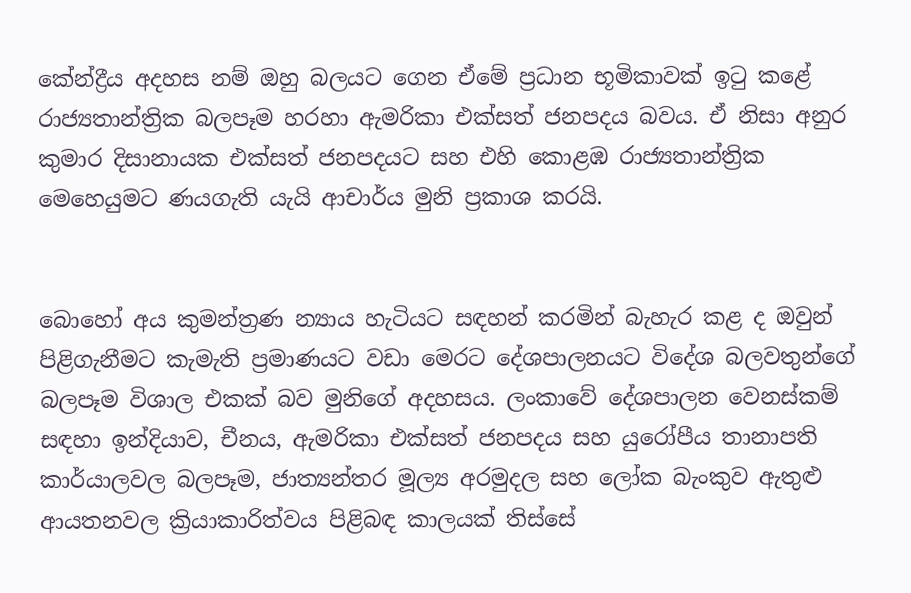කේන්ද්‍රීය අදහස නම් ඔහු බලයට ගෙන ඒමේ ප්‍රධාන භූමිකාවක් ඉටු කළේ රාජ්‍යතාන්ත්‍රික බලපෑම හරහා ඇමරිකා එක්සත් ජනපදය බවය. ඒ නිසා අනුර කුමාර දිසානායක එක්සත් ජනපදයට සහ එහි කොළඹ රාජ්‍යතාන්ත්‍රික මෙහෙයුමට ණයගැති යැයි ආචාර්ය මුනි ප්‍රකාශ කරයි.


බොහෝ අය කුමන්ත්‍රණ න්‍යාය හැටියට සඳහන් කරමින් බැහැර කළ ද ඔවුන් පිළිගැනීමට කැමැති ප්‍රමාණයට වඩා මෙරට දේශපාලනයට විදේශ බලවතුන්ගේ බලපෑම විශාල එකක් බව මුනිගේ අදහසය. ලංකාවේ දේශපාලන වෙනස්කම් සඳහා ඉන්දියාව, චීනය, ඇමරිකා එක්සත් ජනපදය සහ යුරෝපීය තානාපති කාර්යාලවල බලපෑම, ජාත්‍යන්තර මූල්‍ය අරමුදල සහ ලෝක බැංකුව ඇතුළු ආයතනවල ක්‍රියාකාරිත්වය පිළිබඳ කාලයක් තිස්සේ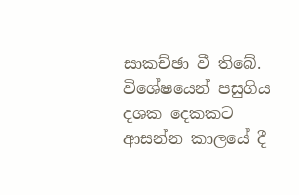සාකච්ඡා වී තිබේ. විශේෂයෙන් පසුගිය දශක දෙකකට ආසන්න කාලයේ දී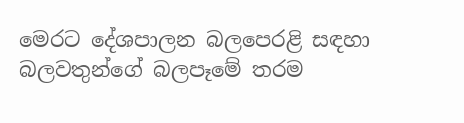මෙරට දේශපාලන බලපෙරළි සඳහා බලවතුන්ගේ බලපෑමේ තරම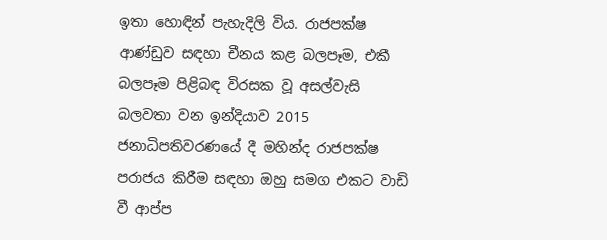ඉතා හොඳින් පැහැදිලි විය. රාජපක්ෂ ආණ්ඩුව සඳහා චීනය කළ බලපෑම, එකී බලපෑම පිළිබඳ විරසක වූ අසල්වැසි බලවතා වන ඉන්දියාව 2015 ජනාධිපතිවරණයේ දී මහින්ද රාජපක්ෂ පරාජය කිරීම සඳහා ඔහු සමග එකට වාඩි වී ආප්ප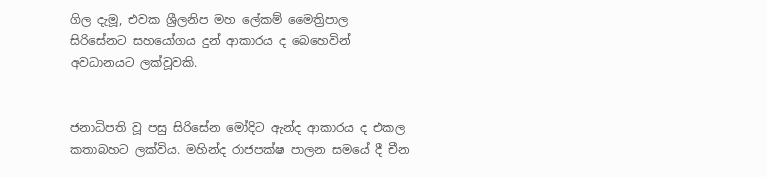ගිල දැමූ, එවක ශ්‍රීලනිප මහ ලේකම් මෛත්‍රිපාල සිරිසේනට සහයෝගය දුන් ආකාරය ද බෙහෙවින් අවධානයට ලක්වූවකි.


ජනාධිපති වූ පසු සිරිසේන මෝදිට ඇන්ද ආකාරය ද එකල කතාබහට ලක්විය. මහින්ද රාජපක්ෂ පාලන සමයේ දී චීන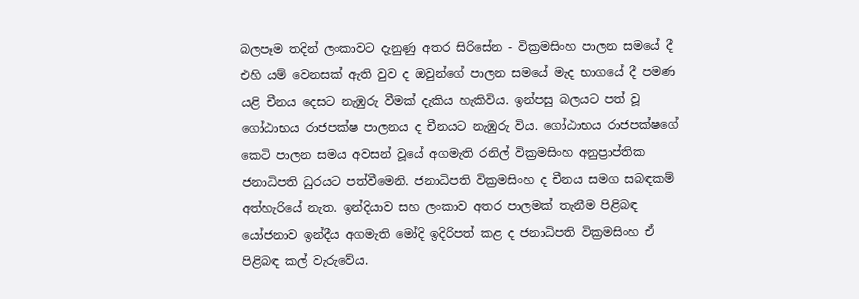බලපෑම තදින් ලංකාවට දැනුණු අතර සිරිසේන - වික්‍රමසිංහ පාලන සමයේ දී එහි යම් වෙනසක් ඇති වුව ද ඔවුන්ගේ පාලන සමයේ මැද භාගයේ දී පමණ යළි චීනය දෙසට නැඹුරු වීමක් දැකිය හැකිවිය. ඉන්පසු බලයට පත් වූ ගෝඨාභය රාජපක්ෂ පාලනය ද චීනයට නැඹුරු විය. ගෝඨාභය රාජපක්ෂගේ කෙටි පාලන සමය අවසන් වූයේ අගමැති රනිල් වික්‍රමසිංහ අනුප්‍රාප්තික ජනාධිපති ධුරයට පත්වීමෙනි. ජනාධිපති වික්‍රමසිංහ ද චීනය සමග සබඳකම් අත්හැරියේ නැත. ඉන්දියාව සහ ලංකාව අතර පාලමක් තැනීම පිළිබඳ යෝජනාව ඉන්දීය අගමැති මෝදි ඉදිරිපත් කළ ද ජනාධිපති වික්‍රමසිංහ ඒ පිළිබඳ කල් වැරුවේය.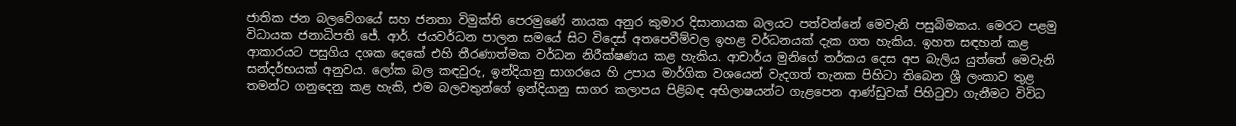ජාතික ජන බලවේගයේ සහ ජනතා විමුක්ති පෙරමුණේ නායක අනුර කුමාර දිසානායක බලයට පත්වන්නේ මෙවැනි පසුබිමකය. මෙරට පළමු විධායක ජනාධිපති ජේ. ආර්. ජයවර්ධන පාලන සමයේ සිට විදෙස් අතපෙවීම්වල ඉහළ වර්ධනයක් දැක ගත හැකිය. ඉහත සඳහන් කළ ආකාරයට පසුගිය දශක දෙකේ එහි තීරණාත්මක වර්ධන නිරීක්ෂණය කළ හැකිය. ආචාර්ය මුනිගේ තර්කය දෙස අප බැලිය යුත්තේ මෙවැනි සන්දර්භයක් අනුවය. ලෝක බල කඳවුරු, ඉන්දියානු සාගරයෙ හි උපාය මාර්ගික වශයෙන් වැදගත් තැනක පිහිටා තිබෙන ශ්‍රී ලංකාව තුළ තමන්ට ගනුදෙනු කළ හැකි, එම බලවතුන්ගේ ඉන්දියානු සාගර කලාපය පිළිබඳ අභිලාෂයන්ට ගැළපෙන ආණ්ඩුවක් පිහිටුවා ගැනීමට විවිධ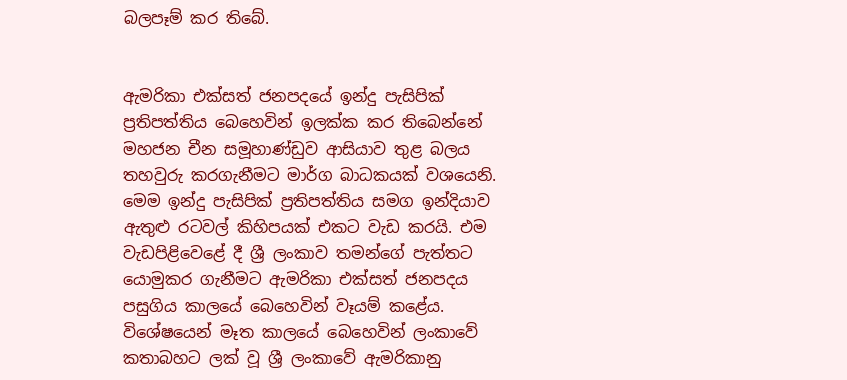බලපෑම් කර තිබේ.


ඇමරිකා එක්සත් ජනපදයේ ඉන්දු පැසිපික් ප්‍රතිපත්තිය බෙහෙවින් ඉලක්ක කර තිබෙන්නේ මහජන චීන සමූහාණ්ඩුව ආසියාව තුළ බලය තහවුරු කරගැනීමට මාර්ග බාධකයක් වශයෙනි. මෙම ඉන්දු පැසිපික් ප්‍රතිපත්තිය සමග ඉන්දියාව ඇතුළු රටවල් කිහිපයක් එකට වැඩ කරයි. එම වැඩපිළිවෙළේ දී ශ්‍රී ලංකාව තමන්ගේ පැත්තට යොමුකර ගැනීමට ඇමරිකා එක්සත් ජනපදය පසුගිය කාලයේ බෙහෙවින් වෑයම් කළේය. විශේෂයෙන් මෑත කාලයේ බෙහෙවින් ලංකාවේ කතාබහට ලක් වූ ශ්‍රී ලංකාවේ ඇමරිකානු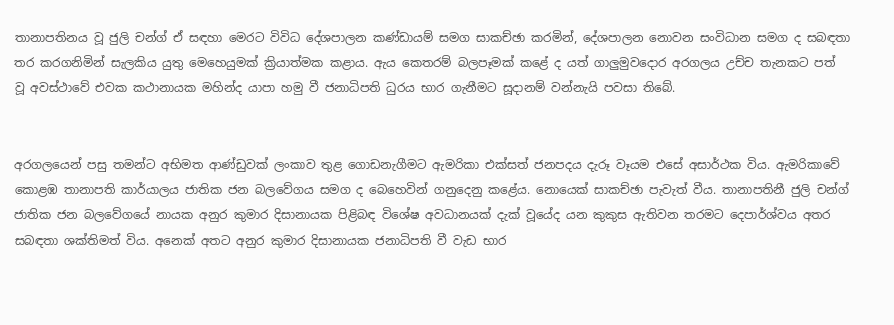තානාපතිනය වූ ජුලි චන්ග් ඒ සඳහා මෙරට විවිධ දේශපාලන කණ්ඩායම් සමග සාකච්ඡා කරමින්, දේශපාලන නොවන සංවිධාන සමග ද සබඳතා තර කරගනිමින් සැලකිය යුතු මෙහෙයුමක් ක්‍රියාත්මක කළාය. ඇය කෙතරම් බලපෑමක් කළේ ද යත් ගාලුමුවදොර අරගලය උච්ච තැනකට පත් වූ අවස්ථාවේ එවක කථානායක මහින්ද යාපා හමු වී ජනාධිපති ධුරය භාර ගැනීමට සූදානම් වන්නැයි පවසා තිබේ.


අරගලයෙන් පසු තමන්ට අභිමත ආණ්ඩුවක් ලංකාව තුළ ගොඩනැගීමට ඇමරිකා එක්සත් ජනපදය දැරූ වෑයම එසේ අසාර්ථක විය. ඇමරිකාවේ කොළඹ තානාපති කාර්යාලය ජාතික ජන බලවේගය සමග ද බෙහෙවින් ගනුදෙනු කළේය. නොයෙක් සාකච්ඡා පැවැත් වීය. තානාපතිනී ජුලි චන්ග් ජාතික ජන බලවේගයේ නායක අනුර කුමාර දිසානායක පිළිබඳ විශේෂ අවධානයක් දැක් වූයේද යන කුකුස ඇතිවන තරමට දෙපාර්ශ්වය අතර සබඳතා ශක්තිමත් විය. අනෙක් අතට අනුර කුමාර දිසානායක ජනාධිපති වී වැඩ භාර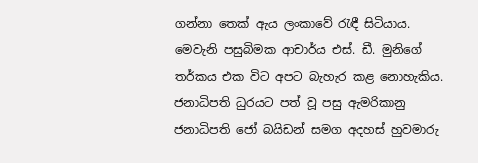ගන්නා තෙක් ඇය ලංකාවේ රැඳී සිටියාය. මෙවැනි පසුබිමක ආචාර්ය එස්. ඩී. මුනිගේ තර්කය එක විට අපට බැහැර කළ නොහැකිය. ජනාධිපති ධුරයට පත් වූ පසු ඇමරිකානු ජනාධිපති ජෝ බයිඩන් සමග අදහස් හුවමාරු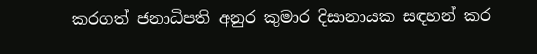කරගත් ජනාධිපති අනුර කුමාර දිසානායක සඳහන් කර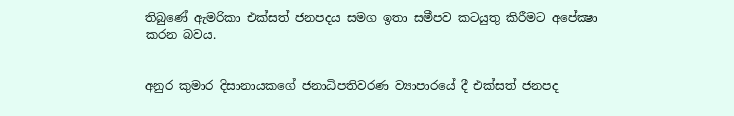තිබුණේ ඇමරිකා එක්සත් ජනපදය සමග ඉතා සමීපව කටයුතු කිරීමට අපේක්‍ෂා කරන බවය.


අනුර කුමාර දිසානායකගේ ජනාධිපතිවරණ ව්‍යාපාරයේ දී එක්සත් ජනපද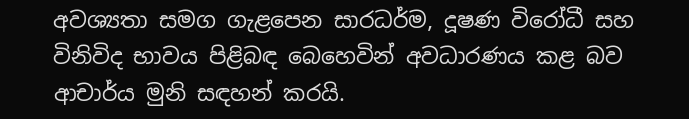අවශ්‍යතා සමග ගැළපෙන සාරධර්ම, දූෂණ විරෝධී සහ විනිවිද භාවය පිළිබඳ බෙහෙවින් අවධාරණය කළ බව ආචාර්ය මුනි සඳහන් කරයි.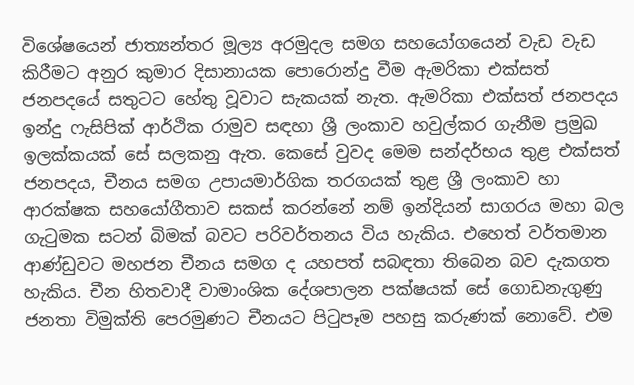විශේෂයෙන් ජාත්‍යන්තර මූල්‍ය අරමුදල සමග සහයෝගයෙන් වැඩ වැඩ කිරීමට අනුර කුමාර දිසානායක පොරොන්දු වීම ඇමරිකා එක්සත් ජනපදයේ සතුටට හේතු වූවාට සැකයක් නැත. ඇමරිකා එක්සත් ජනපදය ඉන්දු ෆැසිපික් ආර්ථික රාමුව සඳහා ශ්‍රී ලංකාව හවුල්කර ගැනීම ප්‍රමුඛ ඉලක්කයක් සේ සලකනු ඇත. කෙසේ වුවද මෙම සන්දර්භය තුළ එක්සත් ජනපදය, චීනය සමග උපායමාර්ගික තරගයක් තුළ ශ්‍රී ලංකාව හා ආරක්ෂක සහයෝගීතාව සකස් කරන්නේ නම් ඉන්දියන් සාගරය මහා බල ගැටුමක සටන් බිමක් බවට පරිවර්තනය විය හැකිය. එහෙත් වර්තමාන ආණ්ඩුවට මහජන චීනය සමග ද යහපත් සබඳතා තිබෙන බව දැකගත හැකිය. චීන හිතවාදී වාමාංශික දේශපාලන පක්ෂයක් සේ ගොඩනැගුණු ජනතා විමුක්ති පෙරමුණට චීනයට පිටුපෑම පහසු කරුණක් නොවේ. එම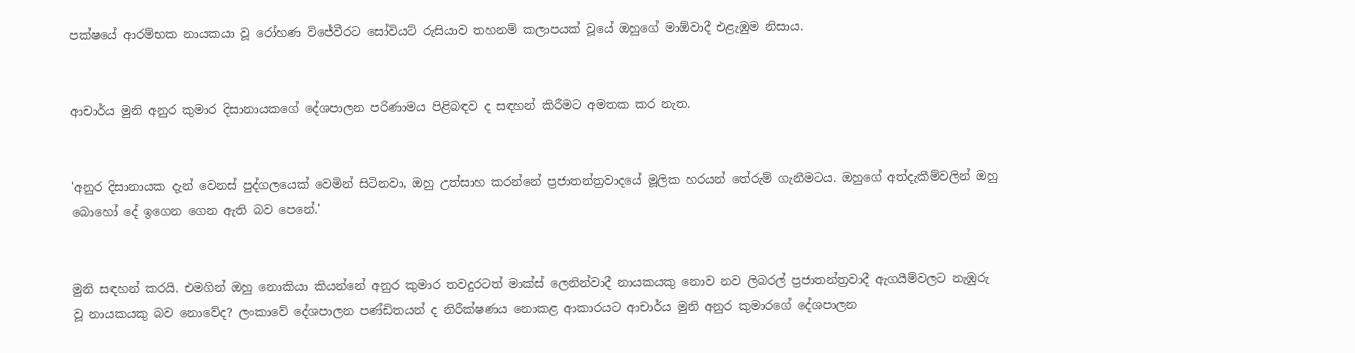පක්ෂයේ ආරම්භක නායකයා වූ රෝහණ විජේවීරට සෝවියට් රුසියාව තහනම් කලාපයක් වූයේ ඔහුගේ මාඕවාදී එළැඹුම නිසාය.


ආචාර්ය මුනි අනුර කුමාර දිසානායකගේ දේශපාලන පරිණාමය පිළිබඳව ද සඳහන් කිරීමට අමතක කර නැත.


'අනුර දිසානායක දැන් වෙනස් පුද්ගලයෙක් වෙමින් සිටිනවා, ඔහු උත්සාහ කරන්නේ ප්‍රජාතන්ත්‍රවාදයේ මූලික හරයන් තේරුම් ගැනීමටය. ඔහුගේ අත්දැකීම්වලින් ඔහු බොහෝ දේ ඉගෙන ගෙන ඇති බව පෙනේ.'


මුනි සඳහන් කරයි. එමගින් ඔහු නොකියා කියන්නේ අනුර කුමාර තවදුරටත් මාක්ස් ලෙනින්වාදී නායකයකු නොව නව ලිබරල් ප්‍රජාතන්ත්‍රවාදී ඇගයීම්වලට නැඹුරු වූ නායකයකු බව නොවේද? ලංකාවේ දේශපාලන පණ්ඩිතයන් ද නිරීක්ෂණය නොකළ ආකාරයට ආචාර්ය මුනි අනුර කුමාරගේ දේශපාලන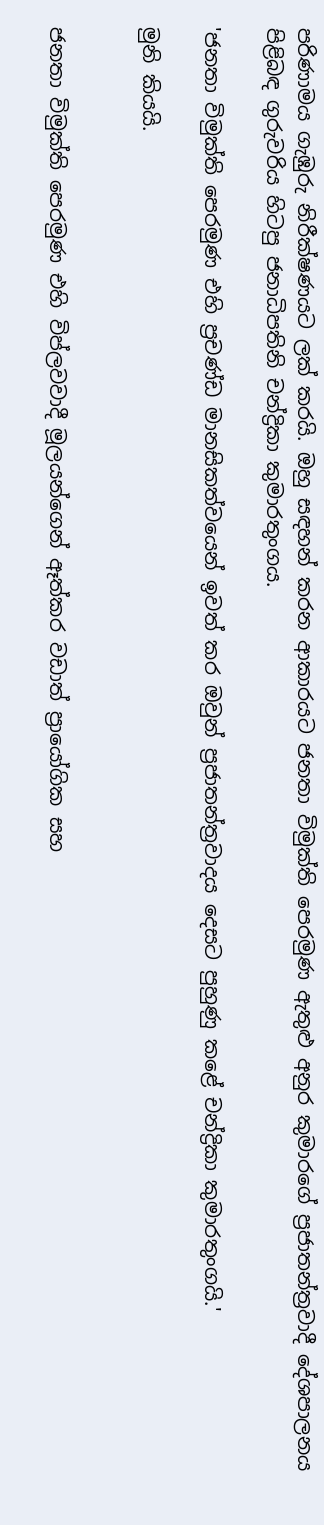පරිණාමය ගැඹුරු නිරීක්ෂණයට ලක් කරයි. ඔහු සඳහන් කරන ආකාරයට ජනතා විමුක්ති පෙරමුණ ඇතුළු අනුර කුමාරගේ ප්‍රජාතන්ත්‍රවාදී දේශපාලනය පිළිබඳ ගුරුවරිය හිටපු ජනාධිපතිනි චන්ද්‍රිකා කුමාරතුංගය.

'ජනතා විමුක්ති පෙරමුණ එහි ප්‍රචණ්ඩ මානසිකත්වයෙන් ඉවත් කර ඔවුන් ප්‍රජාතන්ත්‍රවාදය දෙසට පුහුණු කළේ චන්ද්‍රිකා කුමාරතුංගයි.'

මුනි කියයි.


ජනතා විමුක්ති පෙරමුණ එහි විප්ලවවාදී මූලයන්ගෙන් ඈත්කර වඩාත් ප්‍රායෝගික සහ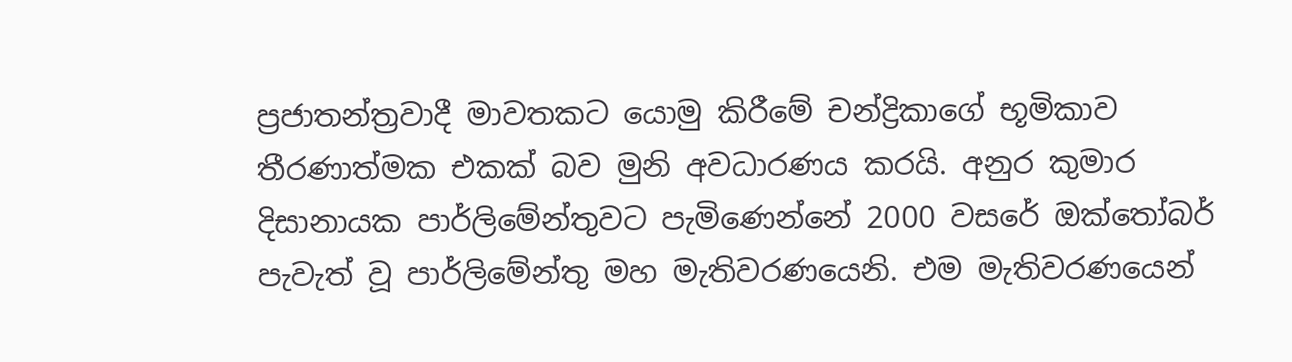ප්‍රජාතන්ත්‍රවාදී මාවතකට යොමු කිරීමේ චන්ද්‍රිකාගේ භූමිකාව තීරණාත්මක එකක් බව මුනි අවධාරණය කරයි. අනුර කුමාර දිසානායක පාර්ලිමේන්තුවට පැමිණෙන්නේ 2000 වසරේ ඔක්තෝබර් පැවැත් වූ පාර්ලිමේන්තු මහ මැතිවරණයෙනි. එම මැතිවරණයෙන්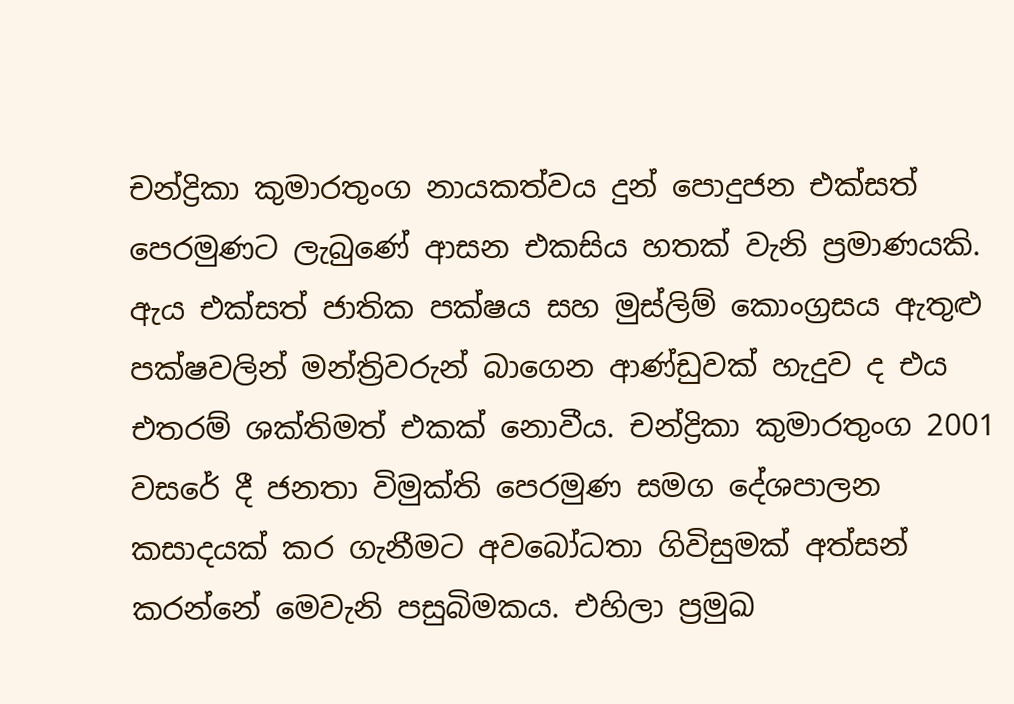චන්ද්‍රිකා කුමාරතුංග නායකත්වය දුන් පොදුජන එක්සත් පෙරමුණට ලැබුණේ ආසන එකසිය හතක් වැනි ප්‍රමාණයකි. ඇය එක්සත් ජාතික පක්ෂය සහ මුස්ලිම් කොංග්‍රසය ඇතුළු පක්ෂවලින් මන්ත්‍රිවරුන් බාගෙන ආණ්ඩුවක් හැදුව ද එය එතරම් ශක්තිමත් එකක් නොවීය. චන්ද්‍රිකා කුමාරතුංග 2001 වසරේ දී ජනතා විමුක්ති පෙරමුණ සමග දේශපාලන කසාදයක් කර ගැනීමට අවබෝධතා ගිවිසුමක් අත්සන් කරන්නේ මෙවැනි පසුබිමකය. එහිලා ප්‍රමුඛ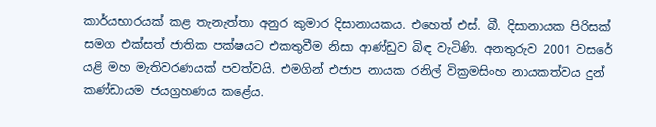කාර්යභාරයක් කළ තැනැත්තා අනුර කුමාර දිසානායකය. එහෙත් එස්. බී. දිසානායක පිරිසක් සමග එක්සත් ජාතික පක්ෂයට එකතුවීම නිසා ආණ්ඩුව බිඳ වැටිණි. අනතුරුව 2001 වසරේ යළි මහ මැතිවරණයක් පවත්වයි. එමගින් එජාප නායක රනිල් වික්‍රමසිංහ නායකත්වය දුන් කණ්ඩායම ජයග්‍රහණය කළේය.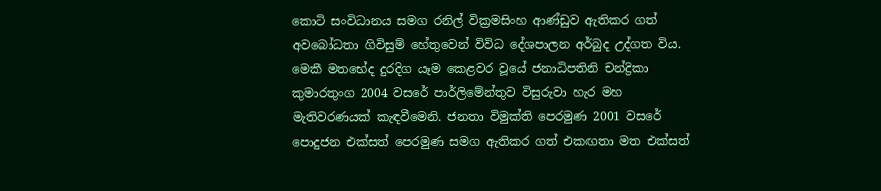කොටි සංවිධානය සමග රනිල් වික්‍රමසිංහ ආණ්ඩුව ඇතිකර ගත් අවබෝධතා ගිවිසුම් හේතුවෙන් විවිධ දේශපාලන අර්බුද උද්ගත විය. මෙකී මතභේද දුරදිග යෑම කෙළවර වූයේ ජනාධිපතිනි චන්ද්‍රිකා කුමාරතුංග 2004 වසරේ පාර්ලිමේන්තුව විසුරුවා හැර මහ මැතිවරණයක් කැඳවීමෙනි. ජනතා විමුක්ති පෙරමුණ 2001 වසරේ පොදුජන එක්සත් පෙරමුණ සමග ඇතිකර ගත් එකඟතා මත එක්සත්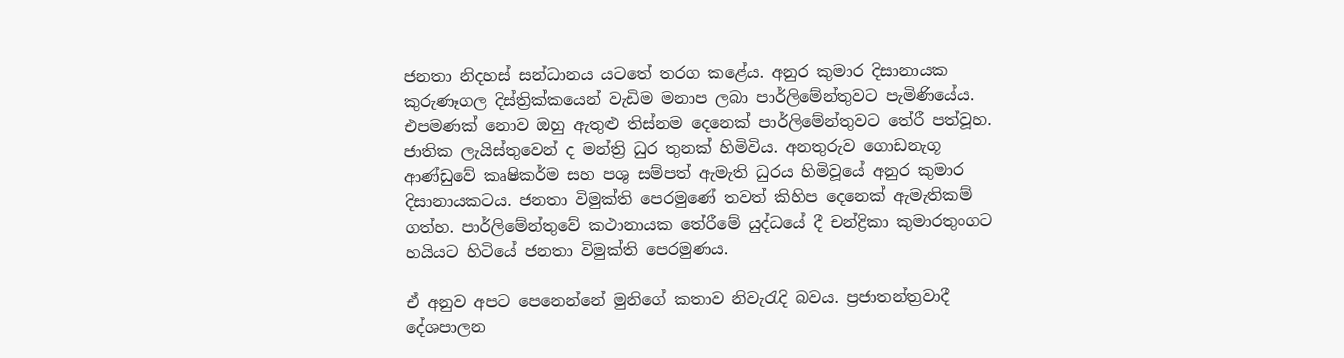ජනතා නිදහස් සන්ධානය යටතේ තරග කළේය. අනුර කුමාර දිසානායක කුරුණෑගල දිස්ත්‍රික්කයෙන් වැඩිම මනාප ලබා පාර්ලිමේන්තුවට පැමිණියේය. එපමණක් නොව ඔහු ඇතුළු තිස්නම දෙනෙක් පාර්ලිමේන්තුවට තේරී පත්වූහ. ජාතික ලැයිස්තුවෙන් ද මන්ත්‍රි ධුර තුනක් හිමිවිය. අනතුරුව ගොඩනැගූ ආණ්ඩුවේ කෘෂිකර්ම සහ පශු සම්පත් ඇමැති ධුරය හිමිවූයේ අනුර කුමාර දිසානායකටය. ජනතා විමුක්ති පෙරමුණේ තවත් කිහිප දෙනෙක් ඇමැතිකම් ගත්හ. පාර්ලිමේන්තුවේ කථානායක තේරීමේ යුද්ධයේ දී චන්ද්‍රිකා කුමාරතුංගට හයියට හිටියේ ජනතා විමුක්ති පෙරමුණය.

ඒ අනුව අපට පෙනෙන්නේ මුනිගේ කතාව නිවැරැදි බවය. ප්‍රජාතන්ත්‍රවාදී දේශපාලන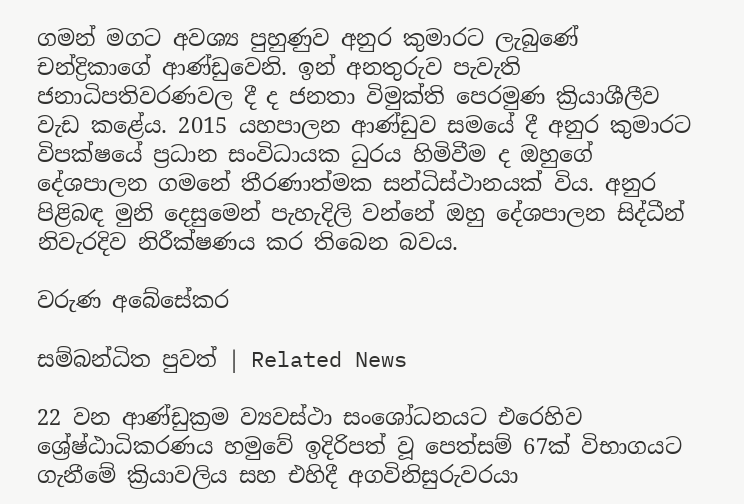ගමන් මගට අවශ්‍ය පුහුණුව අනුර කුමාරට ලැබුණේ චන්ද්‍රිකාගේ ආණ්ඩුවෙනි. ඉන් අනතුරුව පැවැති ජනාධිපතිවරණවල දී ද ජනතා විමුක්ති පෙරමුණ ක්‍රියාශීලීව වැඩ කළේය. 2015 යහපාලන ආණ්ඩුව සමයේ දී අනුර කුමාරට විපක්ෂයේ ප්‍රධාන සංවිධායක ධුරය හිමිවීම ද ඔහුගේ දේශපාලන ගමනේ තීරණාත්මක සන්ධිස්ථානයක් විය. අනුර පිළිබඳ මුනි දෙසුමෙන් පැහැදිලි වන්නේ ඔහු දේශපාලන සිද්ධීන් නිවැරදිව නිරීක්ෂණය කර තිබෙන බවය.

වරුණ අබේසේකර

සම්බන්ධිත පුවත් | Related News

22 වන ආණ්ඩුක්‍රම ව්‍යවස්ථා සංශෝධනයට එරෙහිව ශ්‍රේෂ්ඨාධිකරණය හමුවේ ඉදිරිපත් වූ පෙත්සම් 67ක් විභාගයට ගැනීමේ ක්‍රියාවලිය සහ එහිදී අගවිනිසුරුවරයා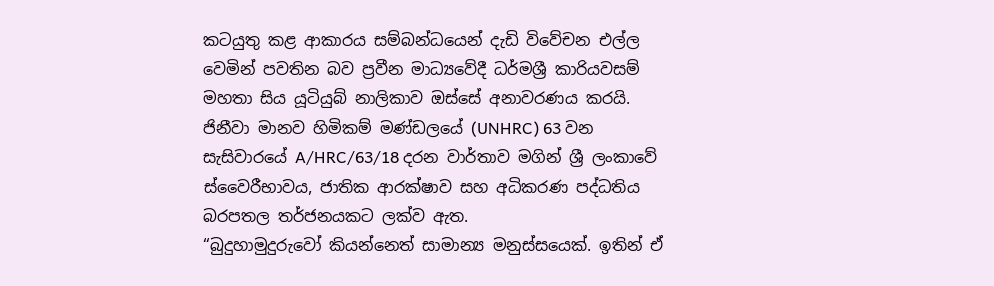කටයුතු කළ ආකාරය සම්බන්ධයෙන් දැඩි විවේචන එල්ල වෙමින් පවතින බව ප්‍රවීන මාධ්‍යවේදී ධර්මශ්‍රී කාරියවසම් මහතා සිය යූටියුබ් නාලිකාව ඔස්සේ අනාවරණය කරයි.
ජිනීවා මානව හිමිකම් මණ්ඩලයේ (UNHRC) 63 වන සැසිවාරයේ A/HRC/63/18 දරන වාර්තාව මගින් ශ්‍රී ලංකාවේ ස්වෛරීභාවය, ජාතික ආරක්ෂාව සහ අධිකරණ පද්ධතිය බරපතල තර්ජනයකට ලක්ව ඇත.
“බුදුහාමුදුරුවෝ කියන්නෙත් සාමාන්‍ය මනුස්සයෙක්. ඉතින් ඒ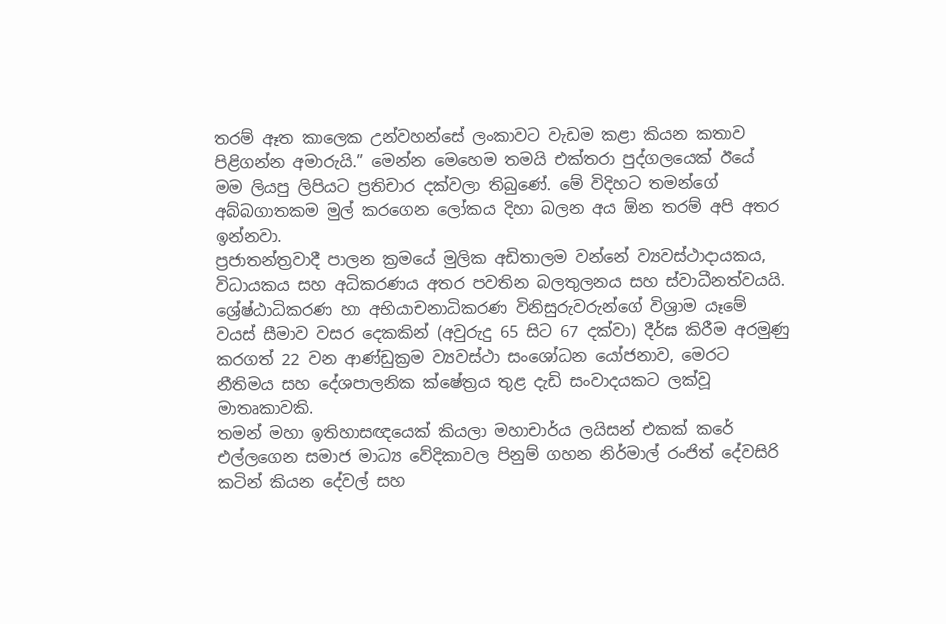තරම් ඈත කාලෙක උන්වහන්සේ ලංකාවට වැඩම කළා කියන කතාව පිළිගන්න අමාරුයි.” මෙන්න මෙහෙම තමයි එක්තරා පුද්ගලයෙක් ඊයේ මම ලියපු ලිපියට ප්‍රතිචාර දක්වලා තිබුණේ. මේ විදිහට තමන්ගේ අබ්බගාතකම මුල් කරගෙන ලෝකය දිහා බලන අය ඕන තරම් අපි අතර ඉන්නවා.
ප්‍රජාතන්ත්‍රවාදී පාලන ක්‍රමයේ මුලික අඩිතාලම වන්නේ ව්‍යවස්ථාදායකය, විධායකය සහ අධිකරණය අතර පවතින බලතුලනය සහ ස්වාධීනත්වයයි. ශ්‍රේෂ්ඨාධිකරණ හා අභියාචනාධිකරණ විනිසුරුවරුන්ගේ විශ්‍රාම යෑමේ වයස් සීමාව වසර දෙකකින් (අවුරුදු 65 සිට 67 දක්වා) දීර්ඝ කිරීම අරමුණු කරගත් 22 වන ආණ්ඩුක්‍රම ව්‍යවස්ථා සංශෝධන යෝජනාව, මෙරට නීතිමය සහ දේශපාලනික ක්ෂේත්‍රය තුළ දැඩි සංවාදයකට ලක්වූ මාතෘකාවකි.
තමන් මහා ඉතිහාසඥයෙක් කියලා මහාචාර්ය ලයිසන් එකක් කරේ එල්ලගෙන සමාජ මාධ්‍ය වේදිකාවල පිනුම් ගහන නිර්මාල් රංජිත් දේවසිරි කටින් කියන දේවල් සහ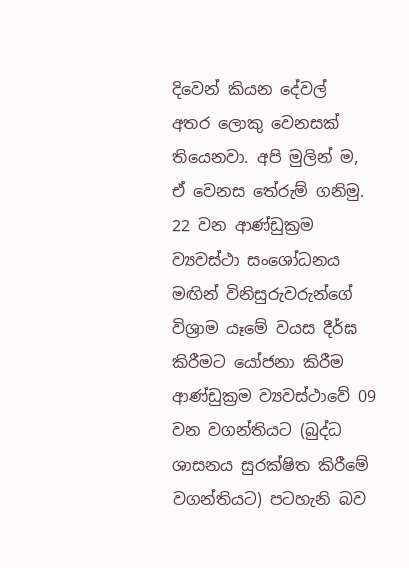දිවෙන් කියන දේවල් අතර ‍ලොකු වෙනසක් තියෙනවා. අපි මුලින් ම, ඒ වෙනස තේරුම් ගනිමු.
22 වන ආණ්ඩුක්‍රම ව්‍යවස්ථා සංශෝධනය මඟින් විනිසුරුවරුන්ගේ විශ්‍රාම යෑමේ වයස දීර්ඝ කිරීමට යෝජනා කිරීම ආණ්ඩුක්‍රම ව්‍යවස්ථාවේ 09 වන වගන්තියට (බුද්ධ ශාසනය සුරක්ෂිත කිරීමේ වගන්තියට) පටහැනි බව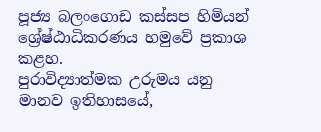පූජ්‍ය බලංගොඩ කස්සප හිමියන් ශ්‍රේෂ්ඨාධිකරණය හමුවේ ප්‍රකාශ කළහ.
පුරාවිද්‍යාත්මක උරුමය යනු මානව ඉතිහාසයේ,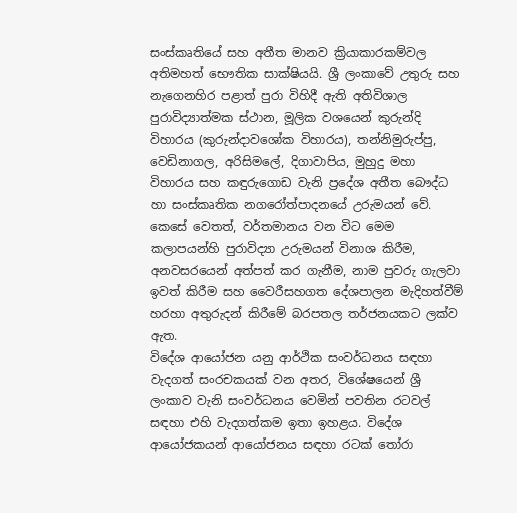සංස්කෘතියේ සහ අතීත මානව ක්‍රියාකාරකම්වල අතිමහත් භෞතික සාක්ෂියයි. ශ්‍රී ලංකාවේ උතුරු සහ නැගෙනහිර පළාත් පුරා විහිදී ඇති අතිවිශාල පුරාවිද්‍යාත්මක ස්ථාන, මූලික වශයෙන් කුරුන්දි විහාරය (කුරුන්දාවශෝක විහාරය), තන්නිමුරුප්පු, වෙඩිනාගල, අරිසිමලේ, දිගාවාපිය, මුහුදු මහා විහාරය සහ කඳුරුගොඩ වැනි ප්‍රදේශ අතීත බෞද්ධ හා සංස්කෘතික නගරෝත්පාදනයේ උරුමයන් වේ. කෙසේ වෙතත්, වර්තමානය වන විට මෙම කලාපයන්හි පුරාවිද්‍යා උරුමයන් විනාශ කිරීම, අනවසරයෙන් අත්පත් කර ගැනීම, නාම පුවරු ගැලවා ඉවත් කිරීම සහ වෛරීසහගත දේශපාලන මැදිහත්වීම් හරහා අතුරුදන් කිරීමේ බරපතල තර්ජනයකට ලක්ව ඇත.
විදේශ ආයෝජන යනු ආර්ථික සංවර්ධනය සඳහා වැදගත් සංරචකයක් වන අතර, විශේෂයෙන් ශ්‍රී ලංකාව වැනි සංවර්ධනය වෙමින් පවතින රටවල් සඳහා එහි වැදගත්කම ඉතා ඉහළය. විදේශ ආයෝජකයන් ආයෝජනය සඳහා රටක් තෝරා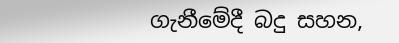ගැනීමේදී බදු සහන,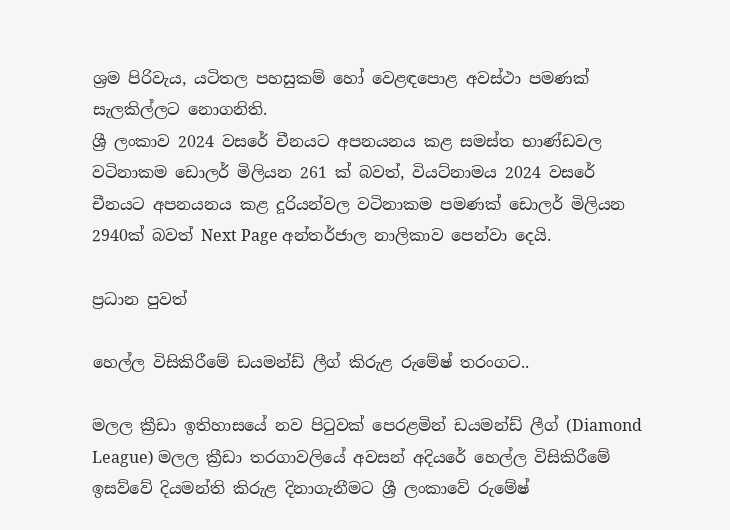ශ්‍රම පිරිවැය, යටිතල පහසුකම් හෝ වෙළඳපොළ අවස්ථා පමණක් සැලකිල්ලට නොගනිති.
ශ්‍රී ලංකාව 2024 වසරේ චීනයට අපනයනය කළ සමස්ත භාණ්ඩවල වටිනාකම ඩොලර් මිලියන 261 ක් බවත්, වියට්නාමය 2024 වසරේ චීනයට අපනයනය කළ දූරියන්වල වටිනාකම පමණක් ඩොලර් මිලියන 2940ක් බවත් Next Page අන්තර්ජාල නාලිකාව පෙන්වා දෙයි.

ප්‍රධාන පුවත්

හෙල්ල විසිකිරීමේ ඩයමන්ඩ් ලීග් කිරුළ රුමේෂ් තරංගට..

මලල ක්‍රීඩා ඉතිහාසයේ නව පිටුවක් පෙරළමින් ඩයමන්ඩ් ලීග් (Diamond League) මලල ක්‍රීඩා තරගාවලියේ අවසන් අදියරේ හෙල්ල විසිකිරීමේ ඉසව්වේ දියමන්ති කිරුළ දිනාගැනීමට ශ්‍රී ලංකාවේ රුමේෂ්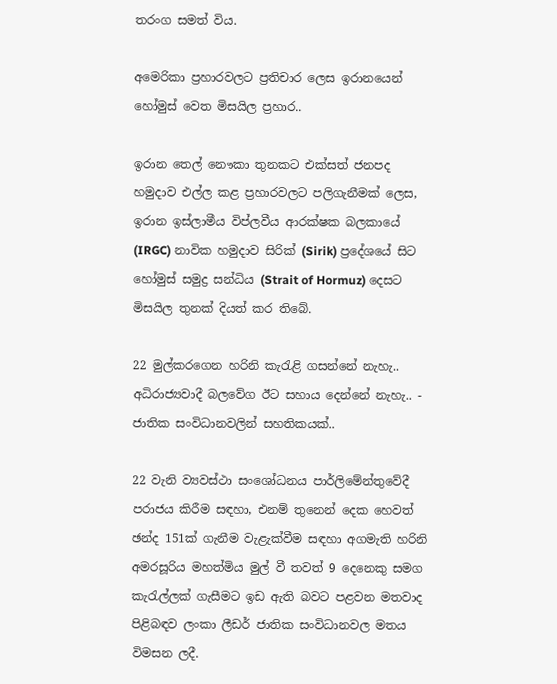තරංග සමත් විය.

අමෙරිකා ප්‍රහාරවලට ප්‍රතිචාර ලෙස ඉරානයෙන් හෝමුස් වෙත මිසයිල ප්‍රහාර..

ඉරාන තෙල් නෞකා තුනකට එක්සත් ජනපද හමුදාව එල්ල කළ ප්‍රහාරවලට පලිගැනීමක් ලෙස, ඉරාන ඉස්ලාමීය විප්ලවීය ආරක්ෂක බලකායේ (IRGC) නාවික හමුදාව සිරික් (Sirik) ප්‍රදේශයේ සිට හෝමුස් සමුද්‍ර සන්ධිය (Strait of Hormuz) දෙසට මිසයිල තුනක් දියත් කර තිබේ.

22 මුල්කරගෙන හරිනි කැරැළි ගසන්නේ නැහැ.. අධිරාජ්‍යවාදී බලවේග ඊට සහාය දෙන්නේ නැහැ.. - ජාතික සංවිධානවලින් සහතිකයක්..

22 වැනි ව්‍යවස්ථා සංශෝධනය පාර්ලිමේන්තුවේදී පරාජය කිරීම සඳහා, එනම් තුනෙන් දෙක හෙවත් ඡන්ද 151ක් ගැනීම වැළැක්වීම සඳහා අගමැති හරිනි අමරසූරිය මහත්මිය මුල් වී තවත් 9 දෙනෙකු සමග කැරැල්ලක් ගැසීමට ඉඩ ඇති බවට පළවන මතවාද පිළිබඳව ලංකා ලීඩර් ජාතික සංවිධානවල මතය විමසන ලදී.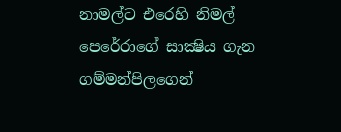නාමල්ට එරෙහි නිමල් පෙරේරාගේ සාක්‍ෂිය ගැන ගම්මන්පිලගෙන්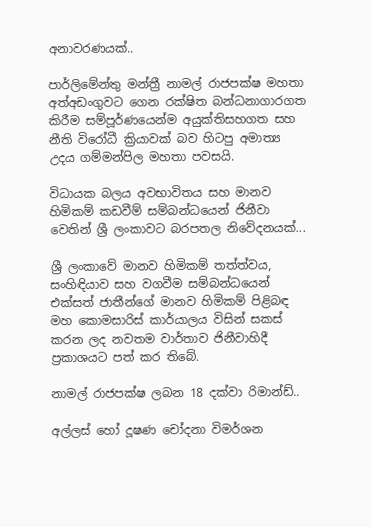අනාවරණයක්..

පාර්ලිමේන්තු මන්ත්‍රී නාමල් රාජපක්ෂ මහතා අත්අඩංගුවට ගෙන රක්ෂිත බන්ධනාගාරගත කිරීම සම්පූර්ණයෙන්ම අයුක්තිසහගත සහ නීති විරෝධී ක්‍රියාවක් බව හිටපු අමාත්‍ය උදය ගම්මන්පිල මහතා පවසයි.

විධායක බලය අවභාවිතය සහ මානව හිමිකම් කඩවීම් සම්බන්ධයෙන් ජිනීවා වෙතින් ශ්‍රී ලංකාවට බරපතල නිවේදනයක්...

ශ්‍රී ලංකාවේ මානව හිමිකම් තත්ත්වය, සංහිඳියාව සහ වගවීම සම්බන්ධයෙන් එක්සත් ජාතීන්ගේ මානව හිමිකම් පිළිබඳ මහ කොමසාරිස් කාර්යාලය විසින් සකස් කරන ලද නවතම වාර්තාව ජිනීවාහිදී ප්‍රකාශයට පත් කර තිබේ.

නාමල් රාජපක්ෂ ලබන 18 දක්වා රිමාන්ඩ්..

අල්ලස් හෝ දූෂණ චෝදනා විමර්ශන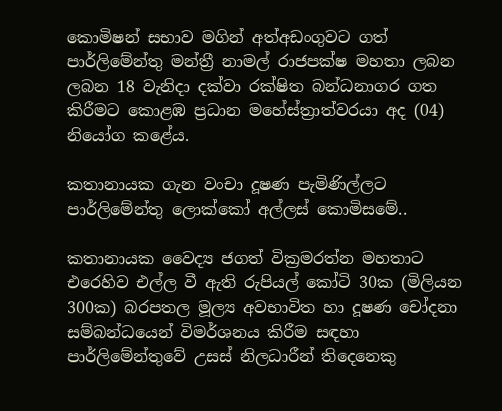කොමිෂන් සභාව මගින් අත්අඩංගුවට ගත් පාර්ලිමේන්තු මන්ත්‍රී නාමල් රාජපක්ෂ මහතා ලබන ලබන 18 වැනිදා දක්වා රක්ෂිත බන්ධනාගර ගත කිරීමට කොළඹ ප්‍රධාන මහේස්ත්‍රාත්වරයා අද (04) නියෝග කළේය.

කතානායක ගැන වංචා දූෂණ පැමිණිල්ලට පාර්ලිමේන්තු ලොක්කෝ අල්ලස් කොමිසමේ..

කතානායක වෛද්‍ය ජගත් වික්‍රමරත්න මහතාට එරෙහිව එල්ල වී ඇති රුපියල් කෝටි 30ක (මිලියන 300ක) බරපතල මූල්‍ය අවභාවිත හා දූෂණ චෝදනා සම්බන්ධයෙන් විමර්ශනය කිරීම සඳහා පාර්ලිමේන්තුවේ උසස් නිලධාරීන් තිදෙනෙකු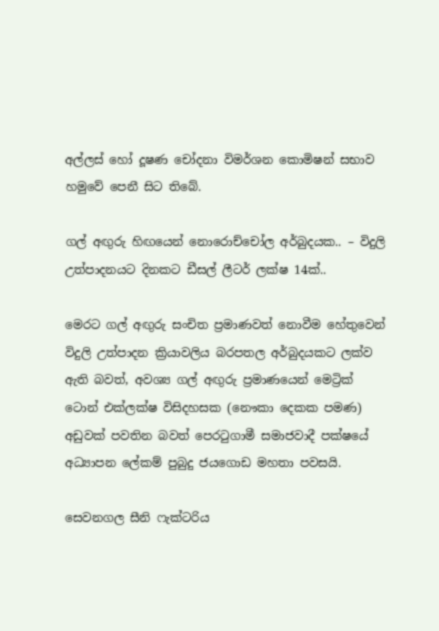අල්ලස් හෝ දූෂණ චෝදනා විමර්ශන කොමිෂන් සභාව හමුවේ පෙනී සිට තිබේ.

ගල් අඟුරු හිඟයෙන් නොරොච්චෝල අර්බුදයක.. – විදුලි උත්පාදනයට දිනකට ඩීසල් ලීටර් ලක්ෂ 14ක්..

මෙරට ගල් අඟුරු සංචිත ප්‍රමාණවත් නොවීම හේතුවෙන් විදුලි උත්පාදන ක්‍රියාවලිය බරපතල අර්බුදයකට ලක්ව ඇති බවත්, අවශ්‍ය ගල් අඟුරු ප්‍රමාණයෙන් මෙට්‍රික් ටොන් එක්ලක්ෂ විසිදහසක (නෞකා දෙකක පමණ) අඩුවක් පවතින බවත් පෙරටුගාමී සමාජවාදී පක්ෂයේ අධ්‍යාපන ලේකම් පුබුදු ජයගොඩ මහතා පවසයි.

සෙවනගල සීනි ෆැක්ටරිය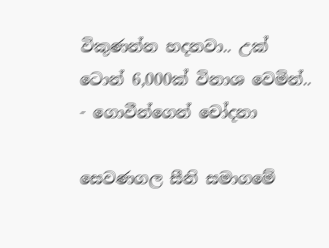විකුණන්න හදනවා.. උක් ටොන් 6,000ක් විනාශ වෙමින්.. - ගොවීන්ගෙන් චෝදනා

සෙවණගල සීනි සමාගමේ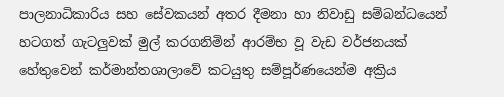පාලනාධිකාරිය සහ සේවකයන් අතර දීමනා හා නිවාඩු සම්බන්ධයෙන් හටගත් ගැටලුවක් මුල් කරගනිමින් ආරම්භ වූ වැඩ වර්ජනයක් හේතුවෙන් කර්මාන්තශාලාවේ කටයුතු සම්පූර්ණයෙන්ම අක්‍රිය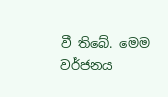වී තිබේ. මෙම වර්ජනය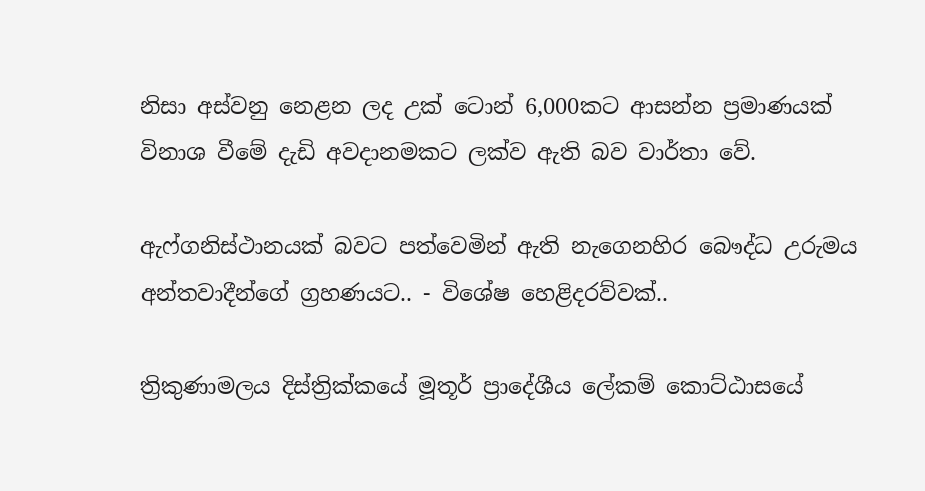නිසා අස්වනු නෙළන ලද උක් ටොන් 6,000කට ආසන්න ප්‍රමාණයක් විනාශ වීමේ දැඩි අවදානමකට ලක්ව ඇති බව වාර්තා වේ.

ඇෆ්ගනිස්ථානයක් බවට පත්වෙමින් ඇති නැගෙනහිර බෞද්ධ උරුමය අන්තවාදීන්ගේ ග්‍රහණයට.. - විශේෂ හෙළිදරව්වක්..

ත්‍රිකුණාමලය දිස්ත්‍රික්කයේ මූතූර් ප්‍රාදේශීය ලේකම් කොට්ඨාසයේ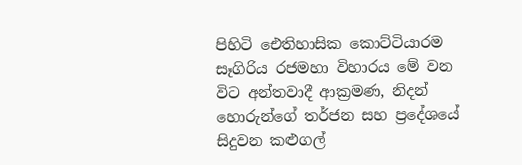පිහිටි ඓතිහාසික කොට්ටියාරම සෑගිරිය රජමහා විහාරය මේ වන විට අන්තවාදී ආක්‍රමණ, නිදන් හොරුන්ගේ තර්ජන සහ ප්‍රදේශයේ සිදුවන කළුගල්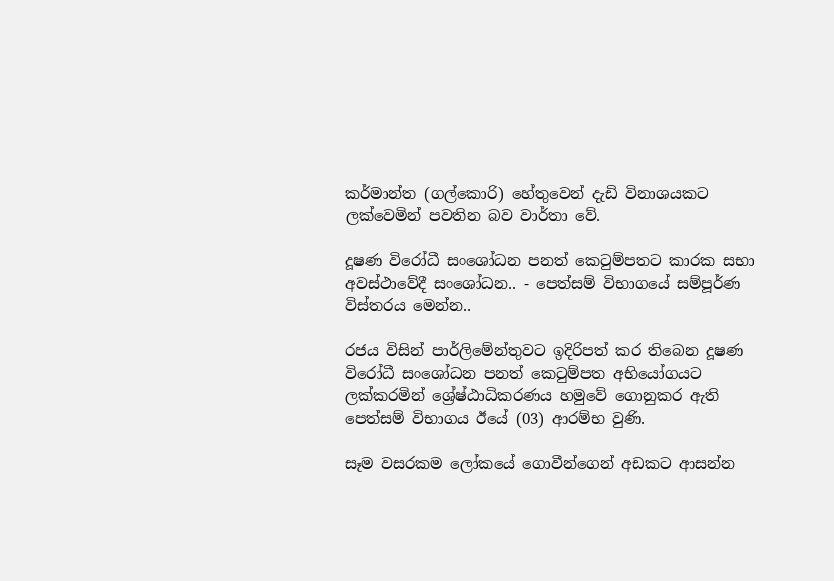කර්මාන්ත (ගල්කොරි) හේතුවෙන් දැඩි විනාශයකට ලක්වෙමින් පවතින බව වාර්තා වේ.

දූෂණ විරෝධී සංශෝධන පනත් කෙටුම්පතට කාරක සභා අවස්ථාවේදී සංශෝධන.. - පෙත්සම් විභාගයේ සම්පූර්ණ විස්තරය මෙන්න..

රජය විසින් පාර්ලිමේන්තුවට ඉදිරිපත් කර තිබෙන දූෂණ විරෝධී සංශෝධන පනත් කෙටුම්පත අභියෝගයට ලක්කරමින් ශ්‍රේෂ්ඨාධිකරණය හමුවේ ගොනුකර ඇති පෙත්සම් විභාගය ඊයේ (03) ආරම්භ වුණි.

සෑම වසරකම ලෝකයේ ගොවීන්ගෙන් අඩකට ආසන්න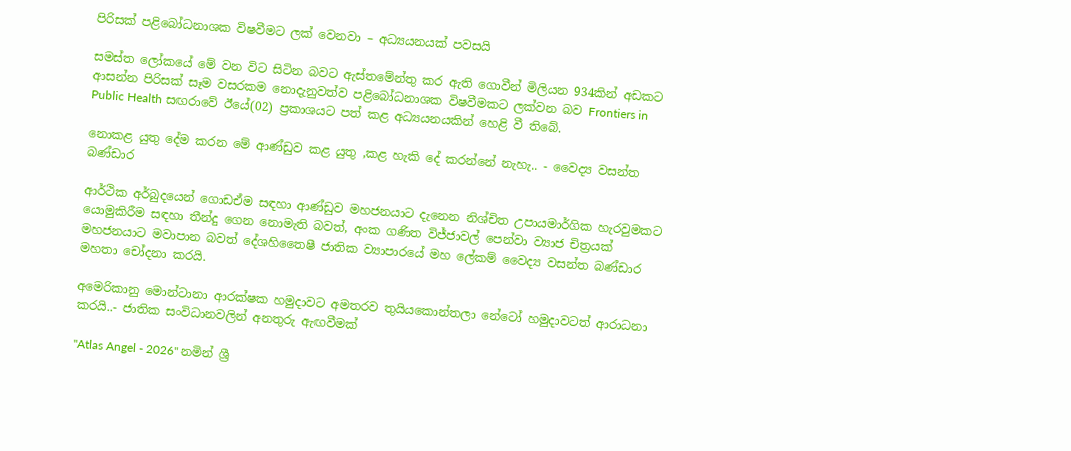පිරිසක් පළිබෝධනාශක විෂවීමට ලක් වෙනවා – අධ්‍යයනයක් පවසයි

සමස්ත ලෝකයේ මේ වන විට සිටින බවට ඇස්තමේන්තු කර ඇති ගොවීන් මිලියන 934කින් අඩකට ආසන්න පිරිසක් සෑම වසරකම නොදැනුවත්ව පළිබෝධනාශක විෂවීමකට ලක්වන බව Frontiers in Public Health සඟරාවේ ඊයේ(02) ප්‍රකාශයට පත් කළ අධ්‍යයනයකින් හෙළි වී තිබේ.

නොකළ යුතු දේම කරන මේ ආණ්ඩුව කළ යුතු ,කළ හැකි දේ කරන්නේ නැහැ.. - වෛද්‍ය වසන්ත බණ්ඩාර

ආර්ථික අර්බුදයෙන් ගොඩඒම සඳහා ආණ්ඩුව මහජනයාට දැනෙන නිශ්චිත උපායමාර්ගික හැරවුමකට යොමුකිරීම සඳහා තීන්දු ගෙන නොමැති බවත්, අංක ගණිත විජ්ජාවල් පෙන්වා ව්‍යාජ චිත්‍රයක් මහජනයාට මවාපාන බවත් දේශහිතෛෂී ජාතික ව්‍යාපාරයේ මහ ලේකම් වෛද්‍ය වසන්ත බණ්ඩාර මහතා චෝදනා කරයි.

අමෙරිකානු මොන්ටානා ආරක්ෂක හමුදාවට අමතරව තුයියකොන්තලා නේටෝ හමුදාවටත් ආරාධනා කරයි..- ජාතික සංවිධානවලින් අනතුරු ඇඟවීමක්

"Atlas Angel - 2026" නමින් ශ්‍රී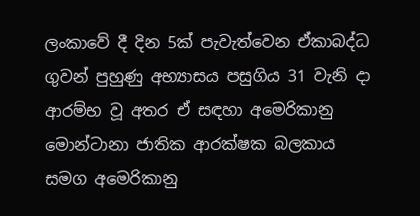ලංකාවේ දී දින 5ක් පැවැත්වෙන ඒකාබද්ධ ගුවන් පුහුණු අභ්‍යාසය පසුගිය 31 වැනි දා ආරම්භ වූ අතර ඒ සඳහා අමෙරිකානු මොන්ටානා ජාතික ආරක්ෂක බලකාය සමග අමෙරිකානු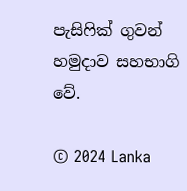පැසිෆික් ගුවන් හමුදාව සහභාගි වේ.

© 2024 Lanka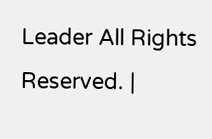Leader All Rights Reserved. |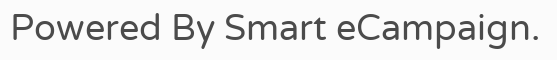Powered By Smart eCampaign.